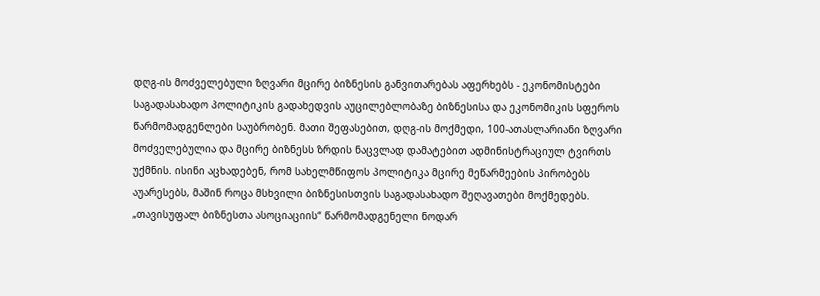დღგ-ის მოძველებული ზღვარი მცირე ბიზნესის განვითარებას აფერხებს - ეკონომისტები
საგადასახადო პოლიტიკის გადახედვის აუცილებლობაზე ბიზნესისა და ეკონომიკის სფეროს წარმომადგენლები საუბრობენ. მათი შეფასებით, დღგ-ის მოქმედი, 100-ათასლარიანი ზღვარი მოძველებულია და მცირე ბიზნესს ზრდის ნაცვლად დამატებით ადმინისტრაციულ ტვირთს უქმნის. ისინი აცხადებენ, რომ სახელმწიფოს პოლიტიკა მცირე მეწარმეების პირობებს აუარესებს, მაშინ როცა მსხვილი ბიზნესისთვის საგადასახადო შეღავათები მოქმედებს.
„თავისუფალ ბიზნესთა ასოციაციის“ წარმომადგენელი ნოდარ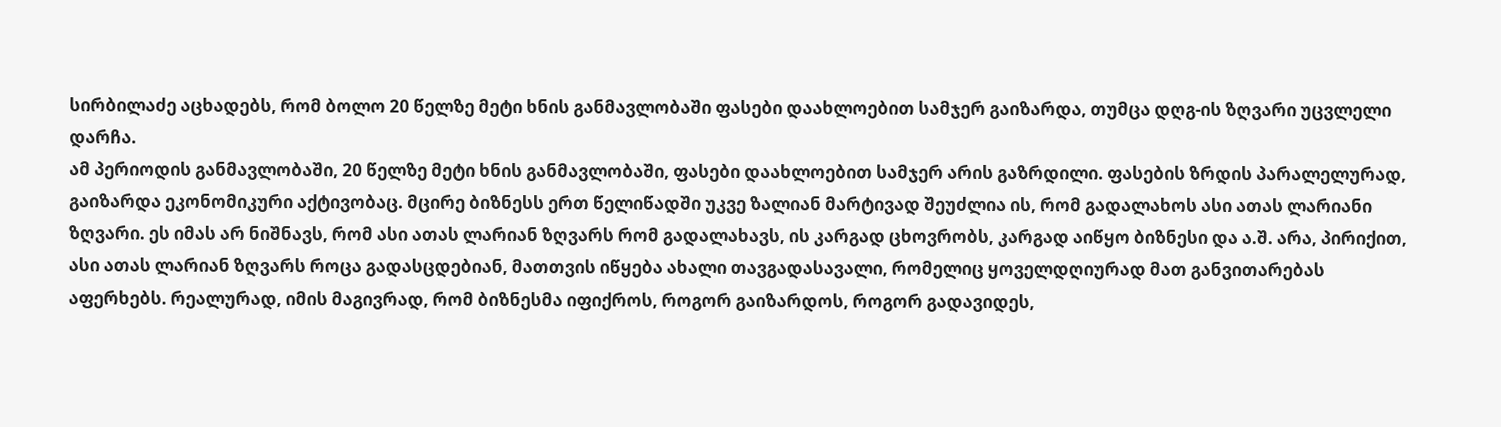სირბილაძე აცხადებს, რომ ბოლო 20 წელზე მეტი ხნის განმავლობაში ფასები დაახლოებით სამჯერ გაიზარდა, თუმცა დღგ-ის ზღვარი უცვლელი დარჩა.
ამ პერიოდის განმავლობაში, 20 წელზე მეტი ხნის განმავლობაში, ფასები დაახლოებით სამჯერ არის გაზრდილი. ფასების ზრდის პარალელურად, გაიზარდა ეკონომიკური აქტივობაც. მცირე ბიზნესს ერთ წელიწადში უკვე ზალიან მარტივად შეუძლია ის, რომ გადალახოს ასი ათას ლარიანი ზღვარი. ეს იმას არ ნიშნავს, რომ ასი ათას ლარიან ზღვარს რომ გადალახავს, ის კარგად ცხოვრობს, კარგად აიწყო ბიზნესი და ა.შ. არა, პირიქით, ასი ათას ლარიან ზღვარს როცა გადასცდებიან, მათთვის იწყება ახალი თავგადასავალი, რომელიც ყოველდღიურად მათ განვითარებას აფერხებს. რეალურად, იმის მაგივრად, რომ ბიზნესმა იფიქროს, როგორ გაიზარდოს, როგორ გადავიდეს,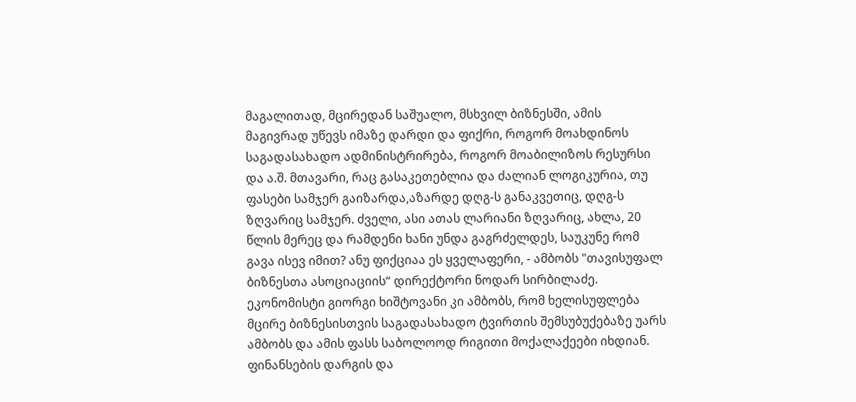მაგალითად, მცირედან საშუალო, მსხვილ ბიზნესში, ამის მაგივრად უწევს იმაზე დარდი და ფიქრი, როგორ მოახდინოს საგადასახადო ადმინისტრირება, როგორ მოაბილიზოს რესურსი და ა.შ. მთავარი, რაც გასაკეთებლია და ძალიან ლოგიკურია, თუ ფასები სამჯერ გაიზარდა,აზარდე დღგ-ს განაკვეთიც, დღგ-ს ზღვარიც სამჯერ. ძველი, ასი ათას ლარიანი ზღვარიც, ახლა, 20 წლის მერეც და რამდენი ხანი უნდა გაგრძელდეს, საუკუნე რომ გავა ისევ იმით? ანუ ფიქციაა ეს ყველაფერი, - ამბობს "თავისუფალ ბიზნესთა ასოციაციის“ დირექტორი ნოდარ სირბილაძე.
ეკონომისტი გიორგი ხიშტოვანი კი ამბობს, რომ ხელისუფლება მცირე ბიზნესისთვის საგადასახადო ტვირთის შემსუბუქებაზე უარს ამბობს და ამის ფასს საბოლოოდ რიგითი მოქალაქეები იხდიან.
ფინანსების დარგის და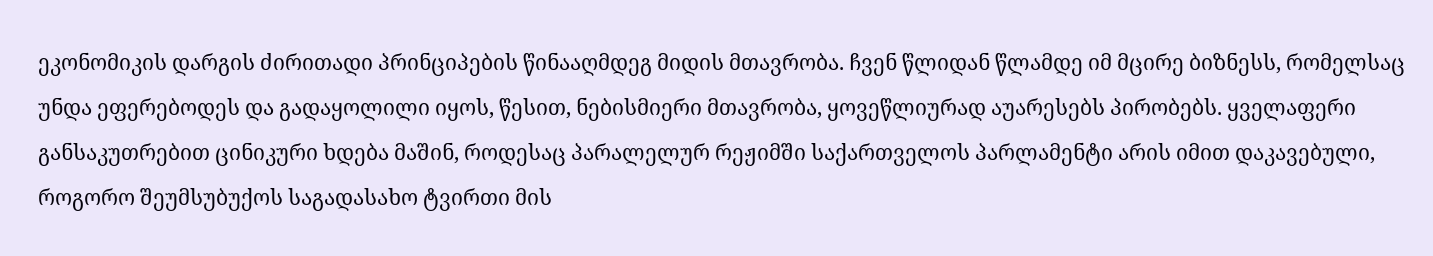ეკონომიკის დარგის ძირითადი პრინციპების წინააღმდეგ მიდის მთავრობა. ჩვენ წლიდან წლამდე იმ მცირე ბიზნესს, რომელსაც უნდა ეფერებოდეს და გადაყოლილი იყოს, წესით, ნებისმიერი მთავრობა, ყოვეწლიურად აუარესებს პირობებს. ყველაფერი განსაკუთრებით ცინიკური ხდება მაშინ, როდესაც პარალელურ რეჟიმში საქართველოს პარლამენტი არის იმით დაკავებული, როგორო შეუმსუბუქოს საგადასახო ტვირთი მის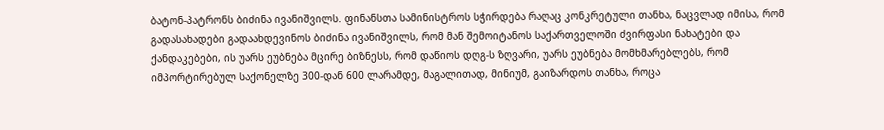ბატონ-პატრონს ბიძინა ივანიშვილს. ფინანსთა სამინისტროს სჭირდება რაღაც კონკრეტული თანხა, ნაცვლად იმისა, რომ გადასახადები გადაახდევინოს ბიძინა ივანიშვილს, რომ მან შემოიტანოს საქართველოში ძვირფასი ნახატები და ქანდაკებები, ის უარს ეუბნება მცირე ბიზნესს, რომ დაწიოს დღგ-ს ზღვარი, უარს ეუბნება მომხმარებლებს, რომ იმპორტირებულ საქონელზე 300-დან 600 ლარამდე, მაგალითად, მინიუმ, გაიზარდოს თანხა, როცა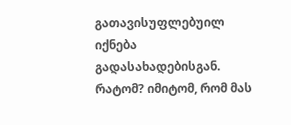გათავისუფლებუილ იქნება გადასახადებისგან. რატომ? იმიტომ, რომ მას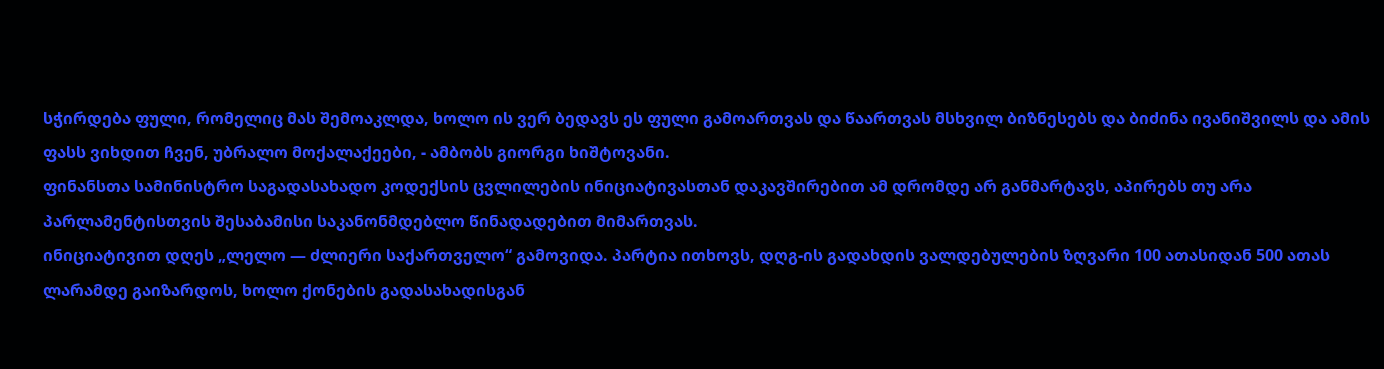სჭირდება ფული, რომელიც მას შემოაკლდა, ხოლო ის ვერ ბედავს ეს ფული გამოართვას და წაართვას მსხვილ ბიზნესებს და ბიძინა ივანიშვილს და ამის ფასს ვიხდით ჩვენ, უბრალო მოქალაქეები, - ამბობს გიორგი ხიშტოვანი.
ფინანსთა სამინისტრო საგადასახადო კოდექსის ცვლილების ინიციატივასთან დაკავშირებით ამ დრომდე არ განმარტავს, აპირებს თუ არა პარლამენტისთვის შესაბამისი საკანონმდებლო წინადადებით მიმართვას.
ინიციატივით დღეს „ლელო — ძლიერი საქართველო“ გამოვიდა. პარტია ითხოვს, დღგ-ის გადახდის ვალდებულების ზღვარი 100 ათასიდან 500 ათას ლარამდე გაიზარდოს, ხოლო ქონების გადასახადისგან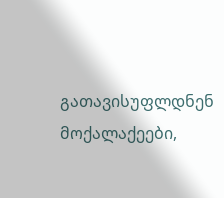გათავისუფლდნენ მოქალაქეები,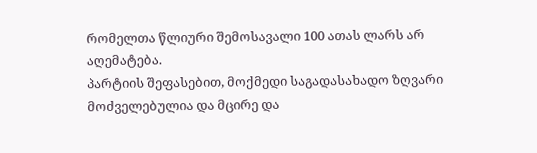რომელთა წლიური შემოსავალი 100 ათას ლარს არ აღემატება.
პარტიის შეფასებით, მოქმედი საგადასახადო ზღვარი მოძველებულია და მცირე და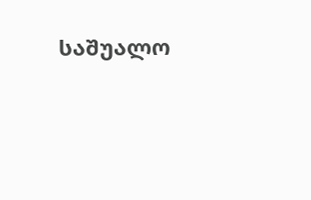საშუალო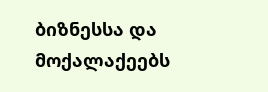ბიზნესსა და მოქალაქეებს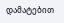დამატებით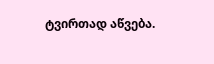ტვირთად აწვება.